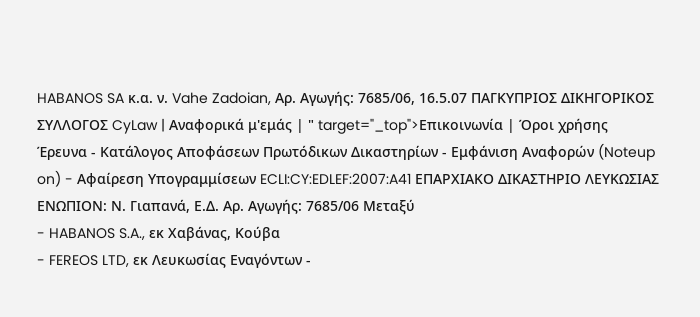HABANOS SA κ.α. ν. Vahe Zadoian, Αρ. Αγωγής: 7685/06, 16.5.07 ΠΑΓΚΥΠΡΙΟΣ ΔΙΚΗΓΟΡΙΚΟΣ ΣΥΛΛΟΓΟΣ CyLaw | Αναφορικά μ'εμάς | " target="_top">Επικοινωνία | Όροι χρήσης Έρευνα - Κατάλογος Αποφάσεων Πρωτόδικων Δικαστηρίων - Εμφάνιση Αναφορών (Noteup on) - Αφαίρεση Υπογραμμίσεων ECLI:CY:EDLEF:2007:A41 ΕΠΑΡΧΙΑΚΟ ΔΙΚΑΣΤΗΡΙΟ ΛΕΥΚΩΣΙΑΣ ΕΝΩΠΙΟΝ: Ν. Γιαπανά, Ε.Δ. Αρ. Αγωγής: 7685/06 Μεταξύ
- HABANOS S.A., εκ Χαβάνας, Κούβα
- FEREOS LTD, εκ Λευκωσίας Εναγόντων -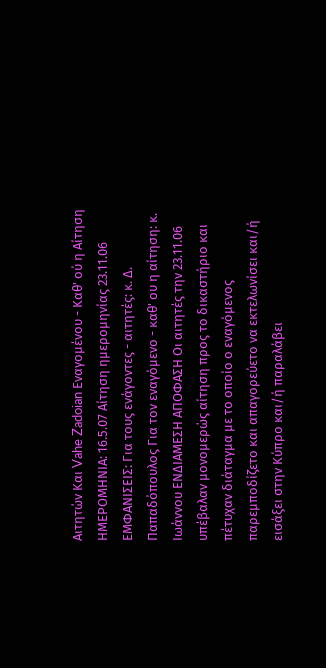Αιτητών Και Vahe Zadoian Εναγομένου - Καθ' ού η Αίτηση ΗΜΕΡΟΜΗΝΙΑ: 16.5.07 Αίτηση ημερομηνίας 23.11.06 ΕΜΦΑΝΙΣΕΙΣ: Για τους ενάγοντες - αιτητές: κ. Δ. Παπαδόπουλος Για τον εναγόμενο - καθ' ου η αίτηση: κ. Ιωάννου ΕΝΔΙΑΜΕΣΗ ΑΠΟΦΑΣΗ Οι αιτητές την 23.11.06 υπέβαλαν μονομερώς αίτηση προς το δικαστήριο και πέτυχαν διάταγμα με το οποίο ο εναγόμενος παρεμποδίζετο και απαγορεύετο να εκτελωνίσει και/ή εισάξει στην Κύπρο και/ή παραλάβει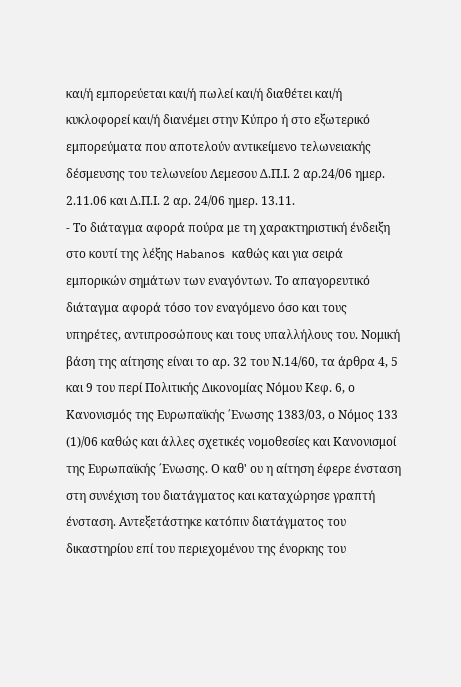και/ή εμπορεύεται και/ή πωλεί και/ή διαθέτει και/ή κυκλοφορεί και/ή διανέμει στην Κύπρο ή στο εξωτερικό εμπορεύματα που αποτελούν αντικείμενο τελωνειακής δέσμευσης του τελωνείου Λεμεσου Δ.Π.Ι. 2 αρ.24/06 ημερ. 2.11.06 και Δ.Π.Ι. 2 αρ. 24/06 ημερ. 13.11.
- Το διάταγμα αφορά πούρα με τη χαρακτηριστική ένδειξη στο κουτί της λέξης Habanos καθώς και για σειρά εμπορικών σημάτων των εναγόντων. Το απαγορευτικό διάταγμα αφορά τόσο τον εναγόμενο όσο και τους υπηρέτες, αντιπροσώπους και τους υπαλλήλους του. Νομική βάση της αίτησης είναι το αρ. 32 του Ν.14/60, τα άρθρα 4, 5 και 9 του περί Πολιτικής Δικονομίας Νόμου Κεφ. 6, ο Κανονισμός της Ευρωπαϊκής ΄Ενωσης 1383/03, ο Νόμος 133
(1)/06 καθώς και άλλες σχετικές νομοθεσίες και Κανονισμοί της Ευρωπαϊκής ΄Ενωσης. Ο καθ' ου η αίτηση έφερε ένσταση στη συνέχιση του διατάγματος και καταχώρησε γραπτή ένσταση. Αντεξετάστηκε κατόπιν διατάγματος του δικαστηρίου επί του περιεχομένου της ένορκης του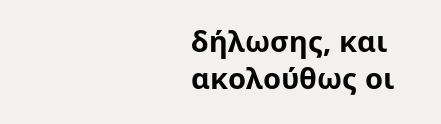δήλωσης, και ακολούθως οι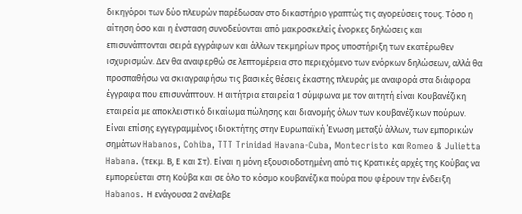δικηγόροι των δύο πλευρών παρέδωσαν στο δικαστήριο γραπτώς τις αγορεύσεις τους. Τόσο η αίτηση όσο και η ένσταση συνοδεύονται από μακροσκελείς ένορκες δηλώσεις και επισυνάπτονται σειρά εγγράφων και άλλων τεκμηρίων προς υποστήριξη των εκατέρωθεν ισχυρισμών. Δεν θα αναφερθώ σε λεπτομέρεια στο περιεχόμενο των ενόρκων δηλώσεων, αλλά θα προσπαθήσω να σκιαγραφήσω τις βασικές θέσεις έκαστης πλευράς με αναφορά στα διάφορα έγγραφα που επισυνάπτουν. Η αιτήτρια εταιρεία 1 σύμφωνα με τον αιτητή είναι Κουβανέζικη εταιρεία με αποκλειστικό δικαίωμα πώλησης και διανομής όλων των κουβανέζικων πούρων. Είναι επίσης εγγεγραμμένος ιδιοκτήτης στην Ευρωπαϊκή ΄Ενωση μεταξύ άλλων, των εμπορικών σημάτων Habanos, Cohiba, TTT Trinidad Havana-Cuba, Montecristo και Romeo & Julietta Habana. (τεκμ. Β, Ε και Στ). Είναι η μόνη εξουσιοδοτημένη από τις Κρατικές αρχές της Κούβας να εμπορεύεται στη Κούβα και σε όλο το κόσμο κουβανέζικα πούρα που φέρουν την ένδειξη Habanos. Η ενάγουσα 2 ανέλαβε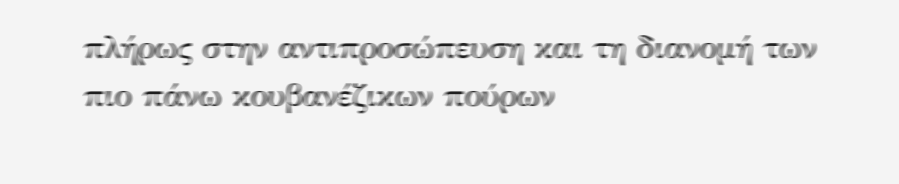πλήρως στην αντιπροσώπευση και τη διανομή των πιο πάνω κουβανέζικων πούρων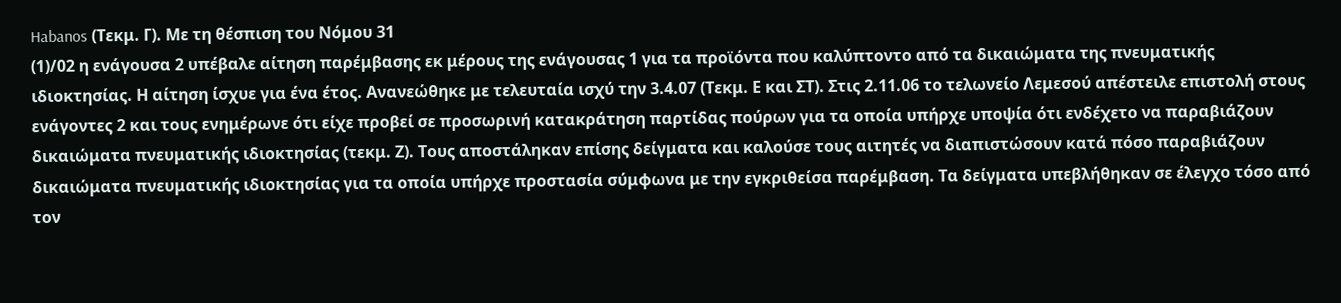Habanos (Τεκμ. Γ). Με τη θέσπιση του Νόμου 31
(1)/02 η ενάγουσα 2 υπέβαλε αίτηση παρέμβασης εκ μέρους της ενάγουσας 1 για τα προϊόντα που καλύπτοντο από τα δικαιώματα της πνευματικής ιδιοκτησίας. Η αίτηση ίσχυε για ένα έτος. Ανανεώθηκε με τελευταία ισχύ την 3.4.07 (Τεκμ. Ε και ΣΤ). Στις 2.11.06 το τελωνείο Λεμεσού απέστειλε επιστολή στους ενάγοντες 2 και τους ενημέρωνε ότι είχε προβεί σε προσωρινή κατακράτηση παρτίδας πούρων για τα οποία υπήρχε υποψία ότι ενδέχετο να παραβιάζουν δικαιώματα πνευματικής ιδιοκτησίας (τεκμ. Ζ). Τους αποστάληκαν επίσης δείγματα και καλούσε τους αιτητές να διαπιστώσουν κατά πόσο παραβιάζουν δικαιώματα πνευματικής ιδιοκτησίας για τα οποία υπήρχε προστασία σύμφωνα με την εγκριθείσα παρέμβαση. Τα δείγματα υπεβλήθηκαν σε έλεγχο τόσο από τον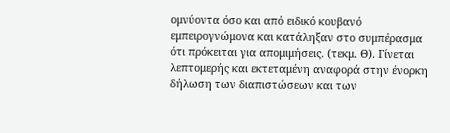ομνύοντα όσο και από ειδικό κουβανό εμπειρογνώμονα και κατάληξαν στο συμπέρασμα ότι πρόκειται για απομιμήσεις. (τεκμ. Θ). Γίνεται λεπτομερής και εκτεταμένη αναφορά στην ένορκη δήλωση των διαπιστώσεων και των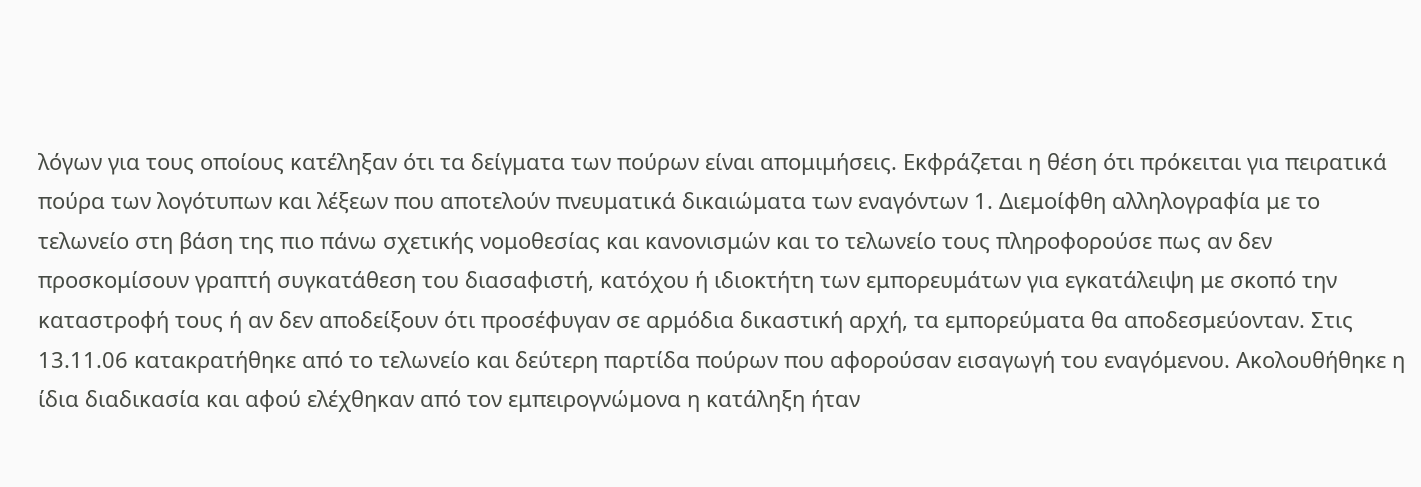λόγων για τους οποίους κατέληξαν ότι τα δείγματα των πούρων είναι απομιμήσεις. Εκφράζεται η θέση ότι πρόκειται για πειρατικά πούρα των λογότυπων και λέξεων που αποτελούν πνευματικά δικαιώματα των εναγόντων 1. Διεμοίφθη αλληλογραφία με το τελωνείο στη βάση της πιο πάνω σχετικής νομοθεσίας και κανονισμών και το τελωνείο τους πληροφορούσε πως αν δεν προσκομίσουν γραπτή συγκατάθεση του διασαφιστή, κατόχου ή ιδιοκτήτη των εμπορευμάτων για εγκατάλειψη με σκοπό την καταστροφή τους ή αν δεν αποδείξουν ότι προσέφυγαν σε αρμόδια δικαστική αρχή, τα εμπορεύματα θα αποδεσμεύονταν. Στις 13.11.06 κατακρατήθηκε από το τελωνείο και δεύτερη παρτίδα πούρων που αφορούσαν εισαγωγή του εναγόμενου. Ακολουθήθηκε η ίδια διαδικασία και αφού ελέχθηκαν από τον εμπειρογνώμονα η κατάληξη ήταν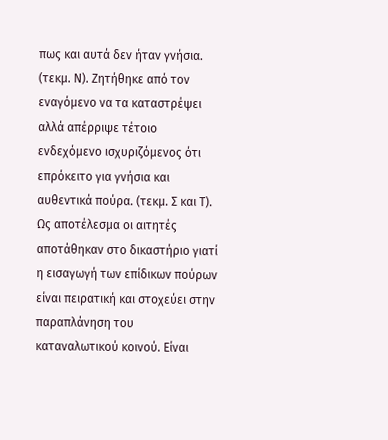πως και αυτά δεν ήταν γνήσια. (τεκμ. Ν). Ζητήθηκε από τον εναγόμενο να τα καταστρέψει αλλά απέρριψε τέτοιο ενδεχόμενο ισχυριζόμενος ότι επρόκειτο για γνήσια και αυθεντικά πούρα. (τεκμ. Σ και Τ). Ως αποτέλεσμα οι αιτητές αποτάθηκαν στο δικαστήριο γιατί η εισαγωγή των επίδικων πούρων είναι πειρατική και στοχεύει στην παραπλάνηση του καταναλωτικού κοινού. Είναι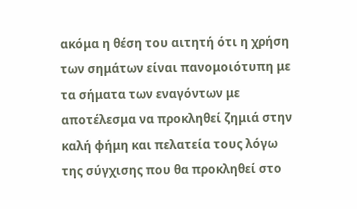ακόμα η θέση του αιτητή ότι η χρήση των σημάτων είναι πανομοιότυπη με τα σήματα των εναγόντων με αποτέλεσμα να προκληθεί ζημιά στην καλή φήμη και πελατεία τους λόγω της σύγχισης που θα προκληθεί στο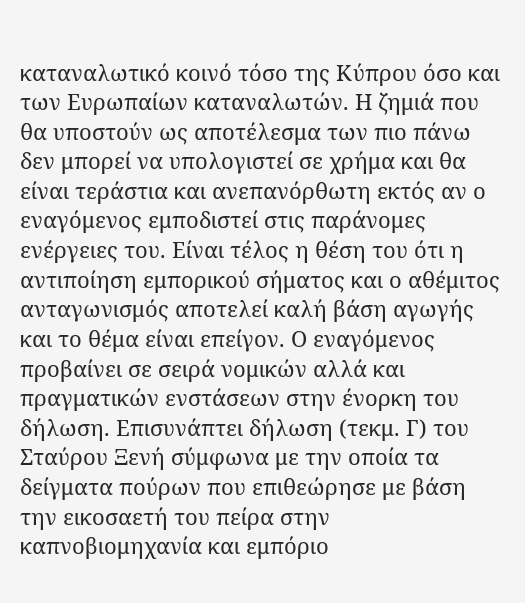καταναλωτικό κοινό τόσο της Κύπρου όσο και των Ευρωπαίων καταναλωτών. Η ζημιά που θα υποστούν ως αποτέλεσμα των πιο πάνω δεν μπορεί να υπολογιστεί σε χρήμα και θα είναι τεράστια και ανεπανόρθωτη εκτός αν ο εναγόμενος εμποδιστεί στις παράνομες ενέργειες του. Είναι τέλος η θέση του ότι η αντιποίηση εμπορικού σήματος και ο αθέμιτος ανταγωνισμός αποτελεί καλή βάση αγωγής και το θέμα είναι επείγον. Ο εναγόμενος προβαίνει σε σειρά νομικών αλλά και πραγματικών ενστάσεων στην ένορκη του δήλωση. Επισυνάπτει δήλωση (τεκμ. Γ) του Σταύρου Ξενή σύμφωνα με την οποία τα δείγματα πούρων που επιθεώρησε με βάση την εικοσαετή του πείρα στην καπνοβιομηχανία και εμπόριο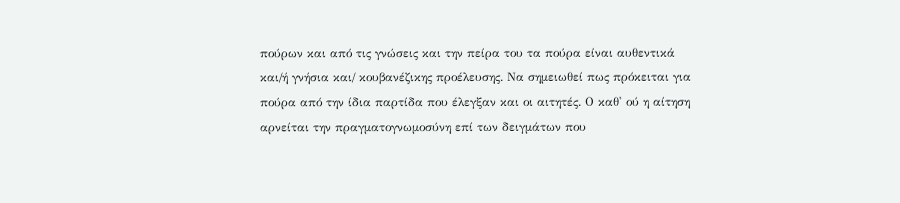πούρων και από τις γνώσεις και την πείρα του τα πούρα είναι αυθεντικά και/ή γνήσια και/ κουβανέζικης προέλευσης. Να σημειωθεί πως πρόκειται για πούρα από την ίδια παρτίδα που έλεγξαν και οι αιτητές. Ο καθ' ού η αίτηση αρνείται την πραγματογνωμοσύνη επί των δειγμάτων που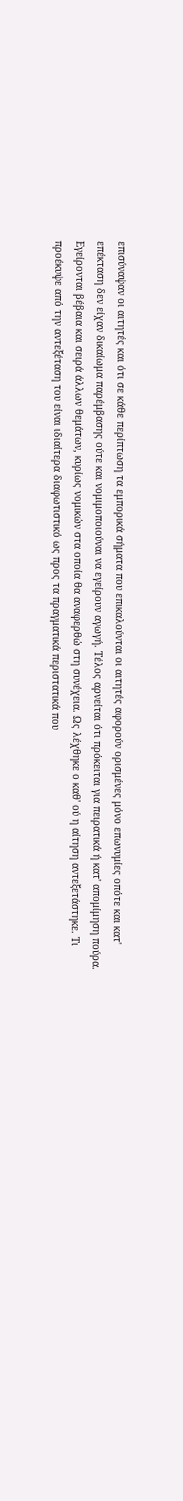επισύναψαν οι αιτητές και ότι σε κάθε περίπτωση τα εμπορικά σήματα που επικαλούνται οι αιτητές αφορούν ορισμένες μόνο επωνυμίες οπότε και κατ' επέκταση δεν είχαν δικαίωμα παρέμβασης ούτε και νομιμοποιούναι να εγείρουν αγωγή. Τέλος αρνείται ότι πρόκειται για πειρατικά ή κατ' απομίμηση πούρα. Εγείρονται βέβαια και σειρά άλλων θεμάτων, κυρίως νομικών στα οποία θα αναφερθώ στη συνέχεια. Ως λέχθηκε ο καθ' ού η αίτηση αντεξετάστηκε. Τι προέκυψε από την αντεξέταση του είναι ιδιαίτερα διαφωτιστικό ως προς τα πραγματικά περιστατικά που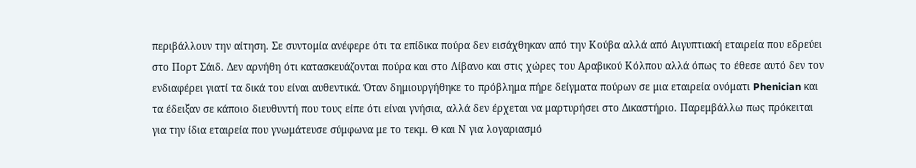περιβάλλουν την αίτηση. Σε συντομία ανέφερε ότι τα επίδικα πούρα δεν εισάχθηκαν από την Κούβα αλλά από Αιγυπτιακή εταιρεία που εδρεύει στο Πορτ Σάιδ. Δεν αρνήθη ότι κατασκευάζονται πούρα και στο Λίβανο και στις χώρες του Αραβικού Κόλπου αλλά όπως το έθεσε αυτό δεν τον ενδιαφέρει γιατί τα δικά του είναι αυθεντικά. Όταν δημιουργήθηκε το πρόβλημα πήρε δείγματα πούρων σε μια εταιρεία ονόματι Phenician και τα έδειξαν σε κάποιο διευθυντή που τους είπε ότι είναι γνήσια, αλλά δεν έρχεται να μαρτυρήσει στο Δικαστήριο. Παρεμβάλλω πως πρόκειται για την ίδια εταιρεία που γνωμάτευσε σύμφωνα με το τεκμ. Θ και Ν για λογαριασμό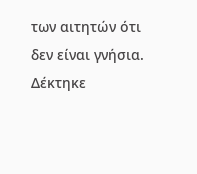των αιτητών ότι δεν είναι γνήσια. Δέκτηκε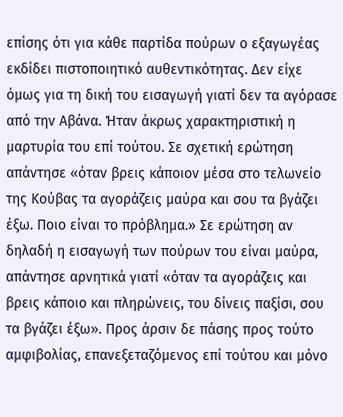επίσης ότι για κάθε παρτίδα πούρων ο εξαγωγέας εκδίδει πιστοποιητικό αυθεντικότητας. Δεν είχε όμως για τη δική του εισαγωγή γιατί δεν τα αγόρασε από την Αβάνα. Ήταν άκρως χαρακτηριστική η μαρτυρία του επί τούτου. Σε σχετική ερώτηση απάντησε «όταν βρεις κάποιον μέσα στο τελωνείο της Κούβας τα αγοράζεις μαύρα και σου τα βγάζει έξω. Ποιο είναι το πρόβλημα.» Σε ερώτηση αν δηλαδή η εισαγωγή των πούρων του είναι μαύρα, απάντησε αρνητικά γιατί «όταν τα αγοράζεις και βρεις κάποιο και πληρώνεις, του δίνεις παξίσι, σου τα βγάζει έξω». Προς άρσιν δε πάσης προς τούτο αμφιβολίας, επανεξεταζόμενος επί τούτου και μόνο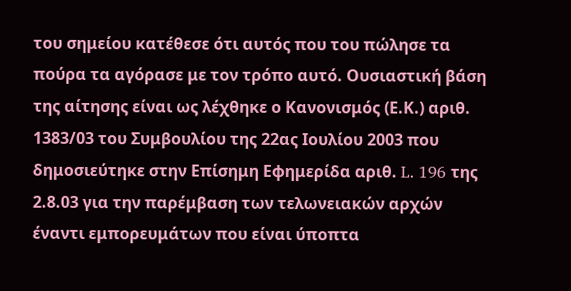του σημείου κατέθεσε ότι αυτός που του πώλησε τα πούρα τα αγόρασε με τον τρόπο αυτό. Ουσιαστική βάση της αίτησης είναι ως λέχθηκε ο Κανονισμός (Ε.Κ.) αριθ. 1383/03 του Συμβουλίου της 22ας Ιουλίου 2003 που δημοσιεύτηκε στην Επίσημη Εφημερίδα αριθ. L. 196 της 2.8.03 για την παρέμβαση των τελωνειακών αρχών έναντι εμπορευμάτων που είναι ύποπτα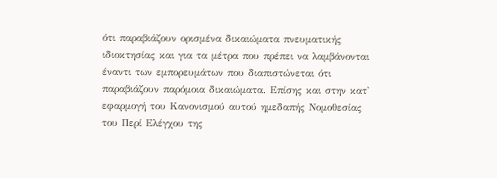ότι παραβιάζουν ορισμένα δικαιώματα πνευματικής ιδιοκτησίας και για τα μέτρα που πρέπει να λαμβάνονται έναντι των εμπορευμάτων που διαπιστώνεται ότι παραβιάζουν παρόμοια δικαιώματα. Επίσης και στην κατ' εφαρμογή του Κανονισμού αυτού ημεδαπής Νομοθεσίας του Περί Ελέγχου της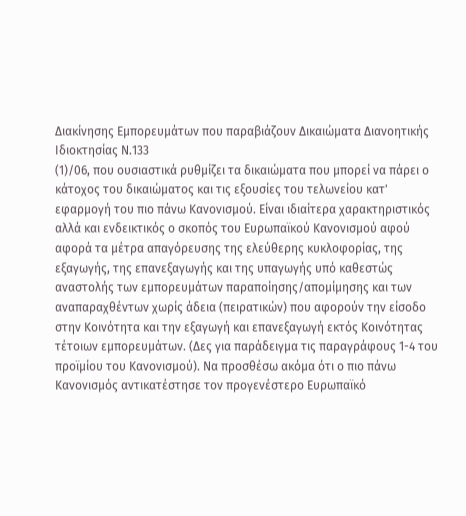Διακίνησης Εμπορευμάτων που παραβιάζουν Δικαιώματα Διανοητικής Ιδιοκτησίας Ν.133
(1)/06, που ουσιαστικά ρυθμίζει τα δικαιώματα που μπορεί να πάρει ο κάτοχος του δικαιώματος και τις εξουσίες του τελωνείου κατ' εφαρμογή του πιο πάνω Κανονισμού. Είναι ιδιαίτερα χαρακτηριστικός αλλά και ενδεικτικός ο σκοπός του Ευρωπαϊκού Κανονισμού αφού αφορά τα μέτρα απαγόρευσης της ελεύθερης κυκλοφορίας, της εξαγωγής, της επανεξαγωγής και της υπαγωγής υπό καθεστώς αναστολής των εμπορευμάτων παραποίησης/απομίμησης και των αναπαραχθέντων χωρίς άδεια (πειρατικών) που αφορούν την είσοδο στην Κοινότητα και την εξαγωγή και επανεξαγωγή εκτός Κοινότητας τέτοιων εμπορευμάτων. (Δες για παράδειγμα τις παραγράφους 1-4 του προϊμίου του Κανονισμού). Να προσθέσω ακόμα ότι ο πιο πάνω Κανονισμός αντικατέστησε τον προγενέστερο Ευρωπαϊκό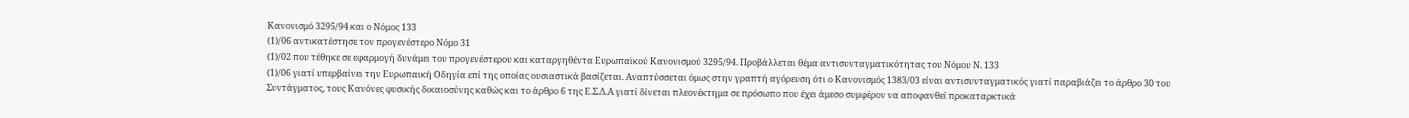Κανονισμό 3295/94 και ο Νόμος 133
(1)/06 αντικατέστησε τον προγενέστερο Νόμο 31
(1)/02 που τέθηκε σε εφαρμογή δυνάμει του προγενέστερου και καταργηθέντα Ευρωπαϊκού Κανονισμού 3295/94. Προβάλλεται θέμα αντισυνταγματικότητας του Νόμου Ν. 133
(1)/06 γιατί υπερβαίνει την Ευρωπαική Οδηγία επί της οποίας ουσιαστικά βασίζεται. Αναπτύσσεται όμως στην γραπτή αγόρευση ότι ο Κανονισμός 1383/03 είναι αντισυνταγματικός γιατί παραβιάζει το άρθρο 30 του Συντάγματος, τους Κανόνες φυσικής δικαιοσύνης καθώς και το άρθρο 6 της Ε.Σ.Δ.Α γιατί δίνεται πλεονέκτημα σε πρόσωπο που έχει άμεσο συμφέρον να αποφανθεί προκαταρκτικά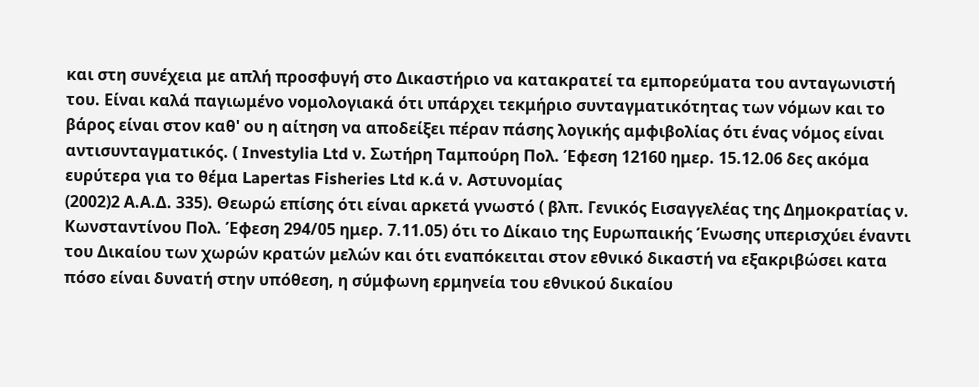και στη συνέχεια με απλή προσφυγή στο Δικαστήριο να κατακρατεί τα εμπορεύματα του ανταγωνιστή του. Είναι καλά παγιωμένο νομολογιακά ότι υπάρχει τεκμήριο συνταγματικότητας των νόμων και το βάρος είναι στον καθ' ου η αίτηση να αποδείξει πέραν πάσης λογικής αμφιβολίας ότι ένας νόμος είναι αντισυνταγματικός. ( Investylia Ltd ν. Σωτήρη Ταμπούρη Πολ. Έφεση 12160 ημερ. 15.12.06 δες ακόμα ευρύτερα για το θέμα Lapertas Fisheries Ltd κ.ά ν. Αστυνομίας
(2002)2 Α.Α.Δ. 335). Θεωρώ επίσης ότι είναι αρκετά γνωστό ( βλπ. Γενικός Εισαγγελέας της Δημοκρατίας ν. Κωνσταντίνου Πολ. Έφεση 294/05 ημερ. 7.11.05) ότι το Δίκαιο της Ευρωπαικής Ένωσης υπερισχύει έναντι του Δικαίου των χωρών κρατών μελών και ότι εναπόκειται στον εθνικό δικαστή να εξακριβώσει κατα πόσο είναι δυνατή στην υπόθεση, η σύμφωνη ερμηνεία του εθνικού δικαίου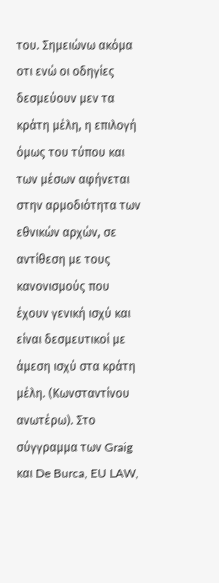του. Σημειώνω ακόμα οτι ενώ οι οδηγίες δεσμεύουν μεν τα κράτη μέλη, η επιλογή όμως του τύπου και των μέσων αφήνεται στην αρμοδιότητα των εθνικών αρχών, σε αντίθεση με τους κανονισμούς που έχουν γενική ισχύ και είναι δεσμευτικοί με άμεση ισχύ στα κράτη μέλη. (Κωνσταντίνου ανωτέρω). Στο σύγγραμμα των Graig και De Burca, EU LAW,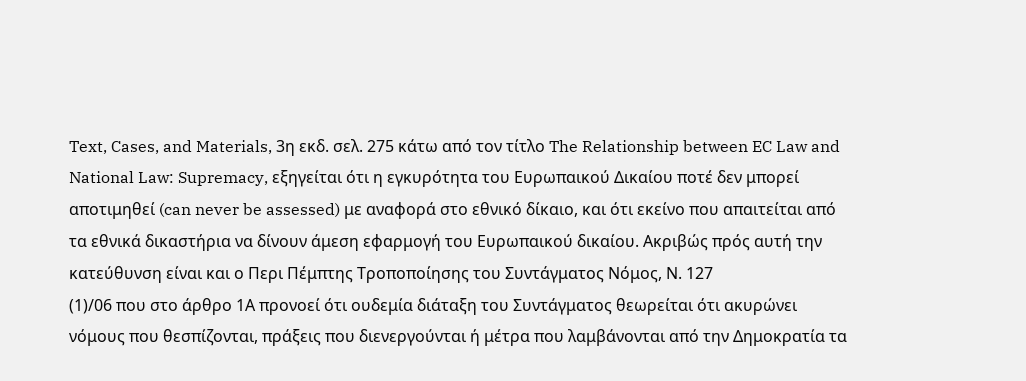Text, Cases, and Materials, 3η εκδ. σελ. 275 κάτω από τον τίτλο The Relationship between EC Law and National Law: Supremacy, εξηγείται ότι η εγκυρότητα του Ευρωπαικού Δικαίου ποτέ δεν μπορεί αποτιμηθεί (can never be assessed) με αναφορά στο εθνικό δίκαιο, και ότι εκείνο που απαιτείται από τα εθνικά δικαστήρια να δίνουν άμεση εφαρμογή του Ευρωπαικού δικαίου. Ακριβώς πρός αυτή την κατεύθυνση είναι και ο Περι Πέμπτης Τροποποίησης του Συντάγματος Νόμος, Ν. 127
(1)/06 που στο άρθρο 1Α προνοεί ότι ουδεμία διάταξη του Συντάγματος θεωρείται ότι ακυρώνει νόμους που θεσπίζονται, πράξεις που διενεργούνται ή μέτρα που λαμβάνονται από την Δημοκρατία τα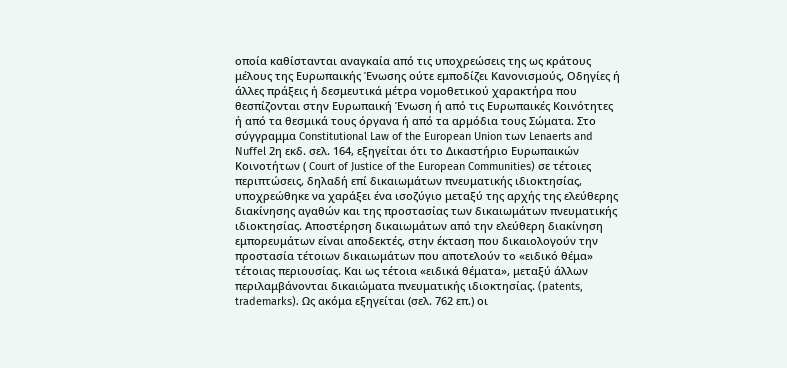οποία καθίστανται αναγκαία από τις υποχρεώσεις της ως κράτους μέλους της Ευρωπαικής Ένωσης ούτε εμποδίζει Κανονισμούς, Οδηγίες ή άλλες πράξεις ή δεσμευτικά μέτρα νομοθετικού χαρακτήρα που θεσπίζονται στην Ευρωπαική Ένωση ή από τις Ευρωπαικές Κοινότητες ή από τα θεσμικά τους όργανα ή από τα αρμόδια τους Σώματα. Στο σύγγραμμα Constitutional Law of the European Union των Lenaerts and Nuffel 2η εκδ. σελ. 164, εξηγείται ότι το Δικαστήριο Ευρωπαικών Κοινοτήτων ( Court of Justice of the European Communities) σε τέτοιες περιπτώσεις, δηλαδή επί δικαιωμάτων πνευματικής ιδιοκτησίας, υποχρεώθηκε να χαράξει ένα ισοζύγιο μεταξύ της αρχής της ελεύθερης διακίνησης αγαθών και της προστασίας των δικαιωμάτων πνευματικής ιδιοκτησίας. Αποστέρηση δικαιωμάτων από την ελεύθερη διακίνηση εμπορευμάτων είναι αποδεκτές, στην έκταση που δικαιολογούν την προστασία τέτοιων δικαιωμάτων που αποτελούν το «ειδικό θέμα» τέτοιας περιουσίας. Και ως τέτοια «ειδικά θέματα», μεταξύ άλλων περιλαμβάνονται δικαιώματα πνευματικής ιδιοκτησίας. (patents, trademarks). Ως ακόμα εξηγείται (σελ. 762 επ.) οι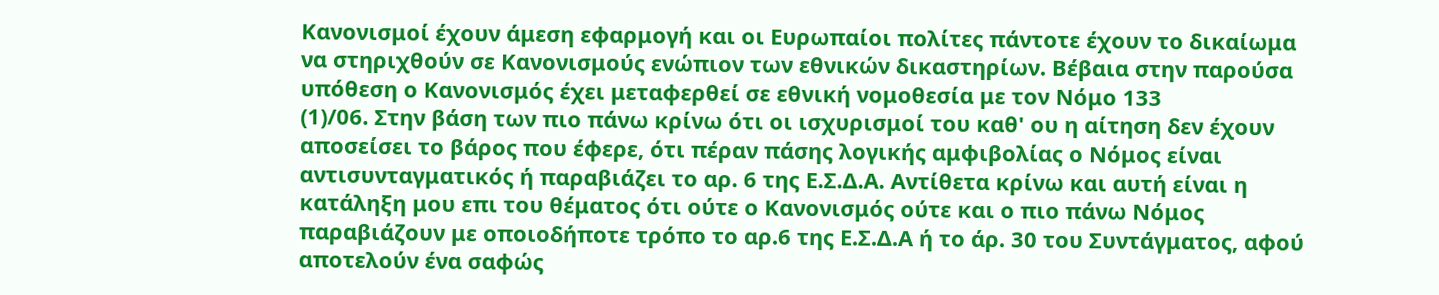Κανονισμοί έχουν άμεση εφαρμογή και οι Ευρωπαίοι πολίτες πάντοτε έχουν το δικαίωμα να στηριχθούν σε Κανονισμούς ενώπιον των εθνικών δικαστηρίων. Βέβαια στην παρούσα υπόθεση ο Κανονισμός έχει μεταφερθεί σε εθνική νομοθεσία με τον Νόμο 133
(1)/06. Στην βάση των πιο πάνω κρίνω ότι οι ισχυρισμοί του καθ' ου η αίτηση δεν έχουν αποσείσει το βάρος που έφερε, ότι πέραν πάσης λογικής αμφιβολίας ο Νόμος είναι αντισυνταγματικός ή παραβιάζει το αρ. 6 της Ε.Σ.Δ.Α. Αντίθετα κρίνω και αυτή είναι η κατάληξη μου επι του θέματος ότι ούτε ο Κανονισμός ούτε και ο πιο πάνω Νόμος παραβιάζουν με οποιοδήποτε τρόπο το αρ.6 της Ε.Σ.Δ.Α ή το άρ. 30 του Συντάγματος, αφού αποτελούν ένα σαφώς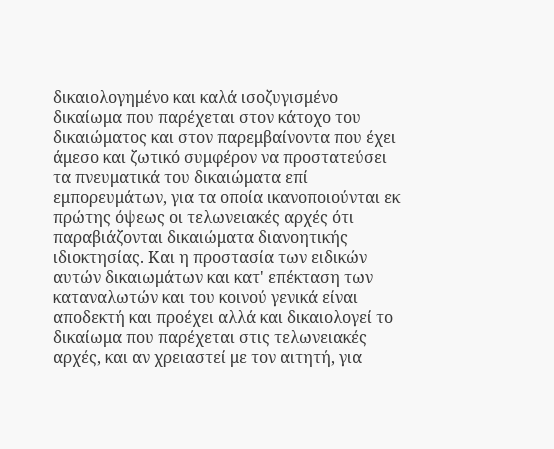δικαιολογημένο και καλά ισοζυγισμένο δικαίωμα που παρέχεται στον κάτοχο του δικαιώματος και στον παρεμβαίνοντα που έχει άμεσο και ζωτικό συμφέρον να προστατεύσει τα πνευματικά του δικαιώματα επί εμπορευμάτων, για τα οποία ικανοποιούνται εκ πρώτης όψεως οι τελωνειακές αρχές ότι παραβιάζονται δικαιώματα διανοητικής ιδιοκτησίας. Και η προστασία των ειδικών αυτών δικαιωμάτων και κατ' επέκταση των καταναλωτών και του κοινού γενικά είναι αποδεκτή και προέχει αλλά και δικαιολογεί το δικαίωμα που παρέχεται στις τελωνειακές αρχές, και αν χρειαστεί με τον αιτητή, για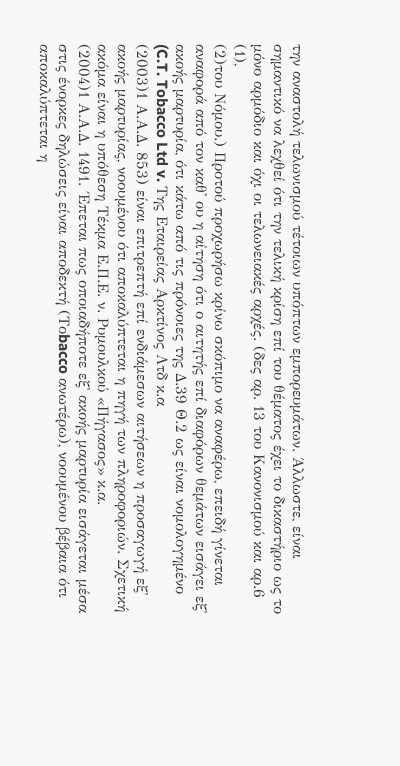την αναστολή τελωνισμού τέτοιων υπόπτων εμπορευμάτων. Άλλωστε, είναι σημαντικό να λεχθεί ότι την τελική κρίση επί του θέματος έχει το δικαστήριο ως το μόνο αρμόδιο και όχι οι τελωνειακές αρχές. (δες αρ. 13 του Κανονισμού και αρ.6
(1),
(2)του Νόμου.) Προτού προχωρήσω κρίνω σκόπιμο να αναφέρω, επειδή γίνεται αναφορά από τον καθ' ου η αίτηση ότι ο αιτητής επί διαφόρων θεμάτων εισάγει εξ' ακοής μαρτυρία, ότι κάτω από τις πρόνοιες της Δ.39 Θ.2 ως είναι νομολογημένο (C.T. Tobacco Ltd v. Της Εταιρείας Αρκτίνος Λτδ κ.α
(2003)1 Α.Α.Δ. 853) είναι επιτρεπτή επί ενδιάμεσων αιτήσεων η προσαγωγή εξ' ακοής μαρτυρίας, νοουμένου ότι αποκαλύπτεται η πηγή των πληροφοριών. Σχετική ακόμα είναι η υπόθεση Τέκμα Ε.Π.Ε. ν. Ρυμουλκού «Πήγασος» κ.α.
(2004)1 Α.Α.Δ. 1491. ΄Επεται πως οποιαδήποτε εξ' ακοής μαρτυρία εισάγεται μέσα στις ένορκες δηλώσεις είναι αποδεκτή (Τοbacco ανωτέρω), νοουμένου βέβαια ότι αποκαλύπτεται η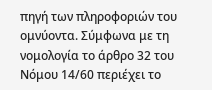πηγή των πληροφοριών του ομνύοντα. Σύμφωνα με τη νομολογία το άρθρο 32 του Νόμου 14/60 περιέχει το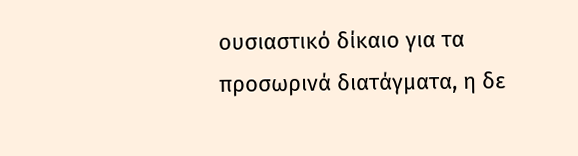ουσιαστικό δίκαιο για τα προσωρινά διατάγματα, η δε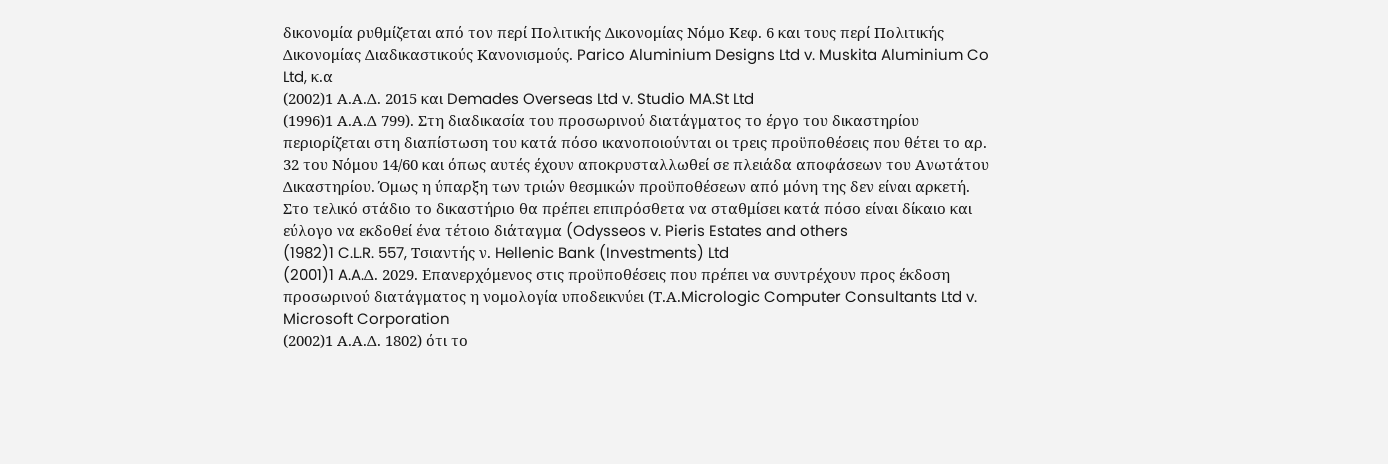δικονομία ρυθμίζεται από τον περί Πολιτικής Δικονομίας Νόμο Κεφ. 6 και τους περί Πολιτικής Δικονομίας Διαδικαστικούς Κανονισμούς. Parico Aluminium Designs Ltd v. Muskita Aluminium Co Ltd, κ.α
(2002)1 Α.Α.Δ. 2015 και Demades Overseas Ltd v. Studio MA.St Ltd
(1996)1 Α.Α.Δ 799). Στη διαδικασία του προσωρινού διατάγματος το έργο του δικαστηρίου περιορίζεται στη διαπίστωση του κατά πόσο ικανοποιούνται οι τρεις προϋποθέσεις που θέτει το αρ. 32 του Νόμου 14/60 και όπως αυτές έχουν αποκρυσταλλωθεί σε πλειάδα αποφάσεων του Ανωτάτου Δικαστηρίου. Όμως η ύπαρξη των τριών θεσμικών προϋποθέσεων από μόνη της δεν είναι αρκετή. Στο τελικό στάδιο το δικαστήριο θα πρέπει επιπρόσθετα να σταθμίσει κατά πόσο είναι δίκαιο και εύλογο να εκδοθεί ένα τέτοιο διάταγμα (Odysseos v. Pieris Estates and others
(1982)1 C.L.R. 557, Tσιαντής ν. Hellenic Bank (Investments) Ltd
(2001)1 A.A.Δ. 2029. Επανερχόμενος στις προϋποθέσεις που πρέπει να συντρέχουν προς έκδοση προσωρινού διατάγματος η νομολογία υποδεικνύει (Τ.Α.Micrologic Computer Consultants Ltd v. Microsoft Corporation
(2002)1 Α.Α.Δ. 1802) ότι το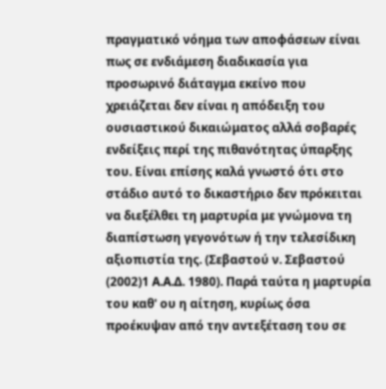πραγματικό νόημα των αποφάσεων είναι πως σε ενδιάμεση διαδικασία για προσωρινό διάταγμα εκείνο που χρειάζεται δεν είναι η απόδειξη του ουσιαστικού δικαιώματος αλλά σοβαρές ενδείξεις περί της πιθανότητας ύπαρξης του. Είναι επίσης καλά γνωστό ότι στο στάδιο αυτό το δικαστήριο δεν πρόκειται να διεξέλθει τη μαρτυρία με γνώμονα τη διαπίστωση γεγονότων ή την τελεσίδικη αξιοπιστία της. (Σεβαστού ν. Σεβαστού
(2002)1 Α.Α.Δ. 1980). Παρά ταύτα η μαρτυρία του καθ' ου η αίτηση, κυρίως όσα προέκυψαν από την αντεξέταση του σε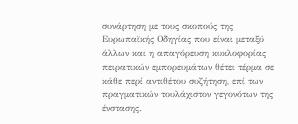συνάρτηση με τους σκοπούς της Ευρωπαϊκής Οδηγίας που είναι μεταξύ άλλων και η απαγόρευση κυκλοφορίας πειρατικών εμπορευμάτων θέτει τέρμα σε κάθε περί αντιθέτου συζήτηση, επί των πραγματικών τουλάχιστον γεγονότων της ένστασης.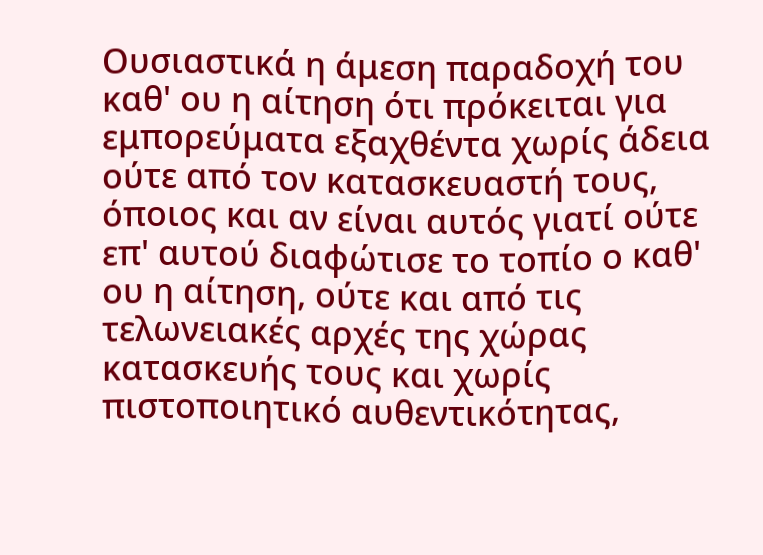Ουσιαστικά η άμεση παραδοχή του καθ' ου η αίτηση ότι πρόκειται για εμπορεύματα εξαχθέντα χωρίς άδεια ούτε από τον κατασκευαστή τους, όποιος και αν είναι αυτός γιατί ούτε επ' αυτού διαφώτισε το τοπίο ο καθ' ου η αίτηση, ούτε και από τις τελωνειακές αρχές της χώρας κατασκευής τους και χωρίς πιστοποιητικό αυθεντικότητας,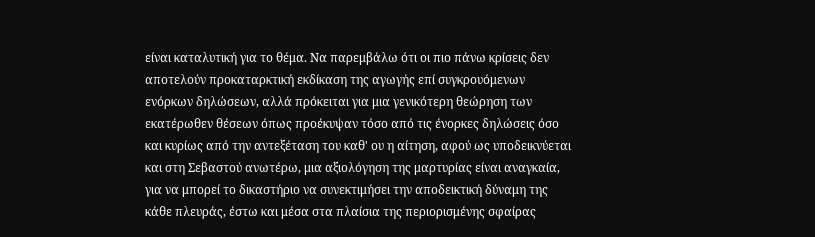είναι καταλυτική για το θέμα. Να παρεμβάλω ότι οι πιο πάνω κρίσεις δεν αποτελούν προκαταρκτική εκδίκαση της αγωγής επί συγκρουόμενων ενόρκων δηλώσεων, αλλά πρόκειται για μια γενικότερη θεώρηση των εκατέρωθεν θέσεων όπως προέκυψαν τόσο από τις ένορκες δηλώσεις όσο και κυρίως από την αντεξέταση του καθ' ου η αίτηση, αφού ως υποδεικνύεται και στη Σεβαστού ανωτέρω, μια αξιολόγηση της μαρτυρίας είναι αναγκαία, για να μπορεί το δικαστήριο να συνεκτιμήσει την αποδεικτική δύναμη της κάθε πλευράς, έστω και μέσα στα πλαίσια της περιορισμένης σφαίρας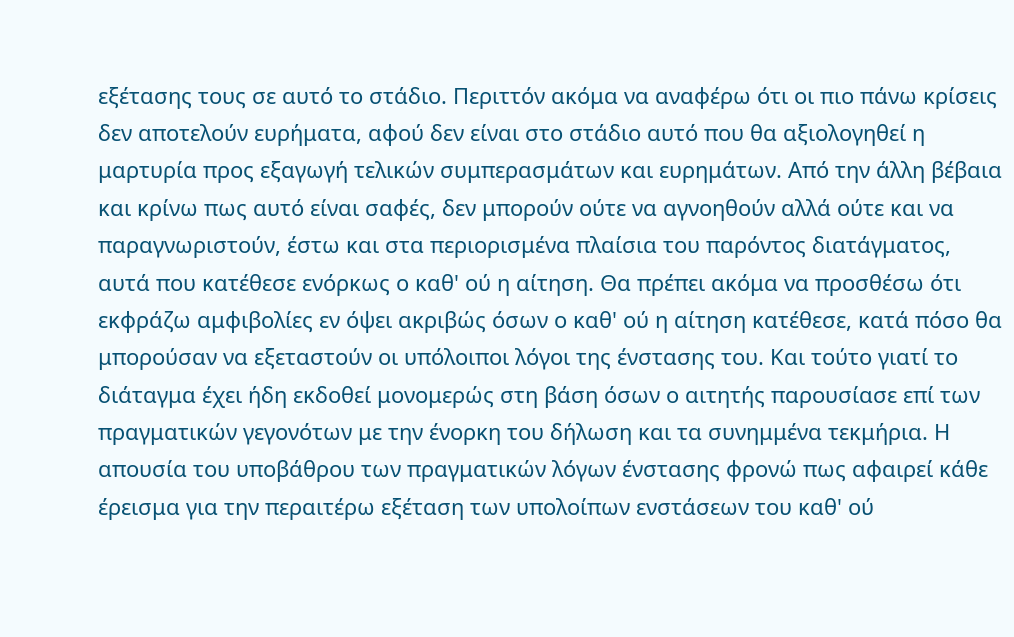εξέτασης τους σε αυτό το στάδιο. Περιττόν ακόμα να αναφέρω ότι οι πιο πάνω κρίσεις δεν αποτελούν ευρήματα, αφού δεν είναι στο στάδιο αυτό που θα αξιολογηθεί η μαρτυρία προς εξαγωγή τελικών συμπερασμάτων και ευρημάτων. Από την άλλη βέβαια και κρίνω πως αυτό είναι σαφές, δεν μπορούν ούτε να αγνοηθούν αλλά ούτε και να παραγνωριστούν, έστω και στα περιορισμένα πλαίσια του παρόντος διατάγματος, αυτά που κατέθεσε ενόρκως ο καθ' ού η αίτηση. Θα πρέπει ακόμα να προσθέσω ότι εκφράζω αμφιβολίες εν όψει ακριβώς όσων ο καθ' ού η αίτηση κατέθεσε, κατά πόσο θα μπορούσαν να εξεταστούν οι υπόλοιποι λόγοι της ένστασης του. Και τούτο γιατί το διάταγμα έχει ήδη εκδοθεί μονομερώς στη βάση όσων ο αιτητής παρουσίασε επί των πραγματικών γεγονότων με την ένορκη του δήλωση και τα συνημμένα τεκμήρια. Η απουσία του υποβάθρου των πραγματικών λόγων ένστασης φρονώ πως αφαιρεί κάθε έρεισμα για την περαιτέρω εξέταση των υπολοίπων ενστάσεων του καθ' ού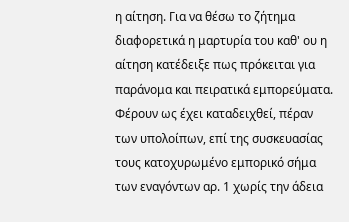η αίτηση. Για να θέσω το ζήτημα διαφορετικά η μαρτυρία του καθ' ου η αίτηση κατέδειξε πως πρόκειται για παράνομα και πειρατικά εμπορεύματα. Φέρουν ως έχει καταδειχθεί, πέραν των υπολοίπων, επί της συσκευασίας τους κατοχυρωμένο εμπορικό σήμα των εναγόντων αρ. 1 χωρίς την άδεια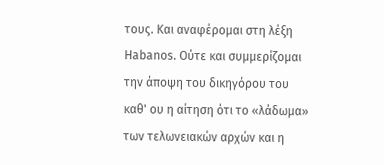τους. Και αναφέρομαι στη λέξη Habanos. Ούτε και συμμερίζομαι την άποψη του δικηγόρου του καθ' ου η αίτηση ότι το «λάδωμα» των τελωνειακών αρχών και η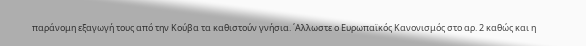παράνομη εξαγωγή τους από την Κούβα τα καθιστούν γνήσια. ΄Αλλωστε ο Ευρωπαϊκός Κανονισμός στο αρ. 2 καθώς και η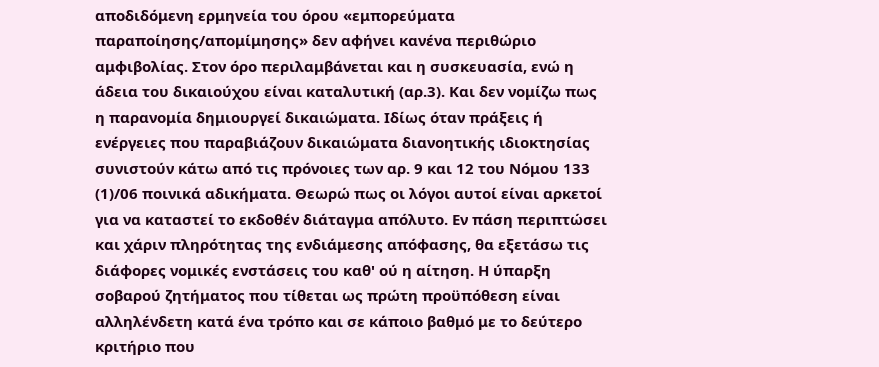αποδιδόμενη ερμηνεία του όρου «εμπορεύματα παραποίησης/απομίμησης» δεν αφήνει κανένα περιθώριο αμφιβολίας. Στον όρο περιλαμβάνεται και η συσκευασία, ενώ η άδεια του δικαιούχου είναι καταλυτική (αρ.3). Και δεν νομίζω πως η παρανομία δημιουργεί δικαιώματα. Ιδίως όταν πράξεις ή ενέργειες που παραβιάζουν δικαιώματα διανοητικής ιδιοκτησίας συνιστούν κάτω από τις πρόνοιες των αρ. 9 και 12 του Νόμου 133
(1)/06 ποινικά αδικήματα. Θεωρώ πως οι λόγοι αυτοί είναι αρκετοί για να καταστεί το εκδοθέν διάταγμα απόλυτο. Εν πάση περιπτώσει και χάριν πληρότητας της ενδιάμεσης απόφασης, θα εξετάσω τις διάφορες νομικές ενστάσεις του καθ' ού η αίτηση. Η ύπαρξη σοβαρού ζητήματος που τίθεται ως πρώτη προϋπόθεση είναι αλληλένδετη κατά ένα τρόπο και σε κάποιο βαθμό με το δεύτερο κριτήριο που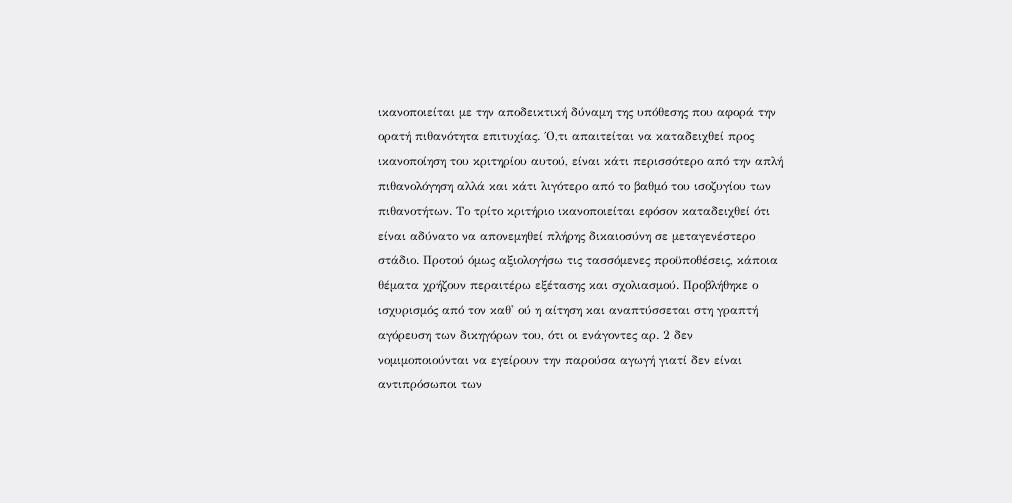ικανοποιείται με την αποδεικτική δύναμη της υπόθεσης που αφορά την ορατή πιθανότητα επιτυχίας. ΄Ο,τι απαιτείται να καταδειχθεί προς ικανοποίηση του κριτηρίου αυτού, είναι κάτι περισσότερο από την απλή πιθανολόγηση αλλά και κάτι λιγότερο από το βαθμό του ισοζυγίου των πιθανοτήτων. Το τρίτο κριτήριο ικανοποιείται εφόσον καταδειχθεί ότι είναι αδύνατο να απονεμηθεί πλήρης δικαιοσύνη σε μεταγενέστερο στάδιο. Προτού όμως αξιολογήσω τις τασσόμενες προϋποθέσεις, κάποια θέματα χρήζουν περαιτέρω εξέτασης και σχολιασμού. Προβλήθηκε ο ισχυρισμός από τον καθ' ού η αίτηση και αναπτύσσεται στη γραπτή αγόρευση των δικηγόρων του, ότι οι ενάγοντες αρ. 2 δεν νομιμοποιούνται να εγείρουν την παρούσα αγωγή γιατί δεν είναι αντιπρόσωποι των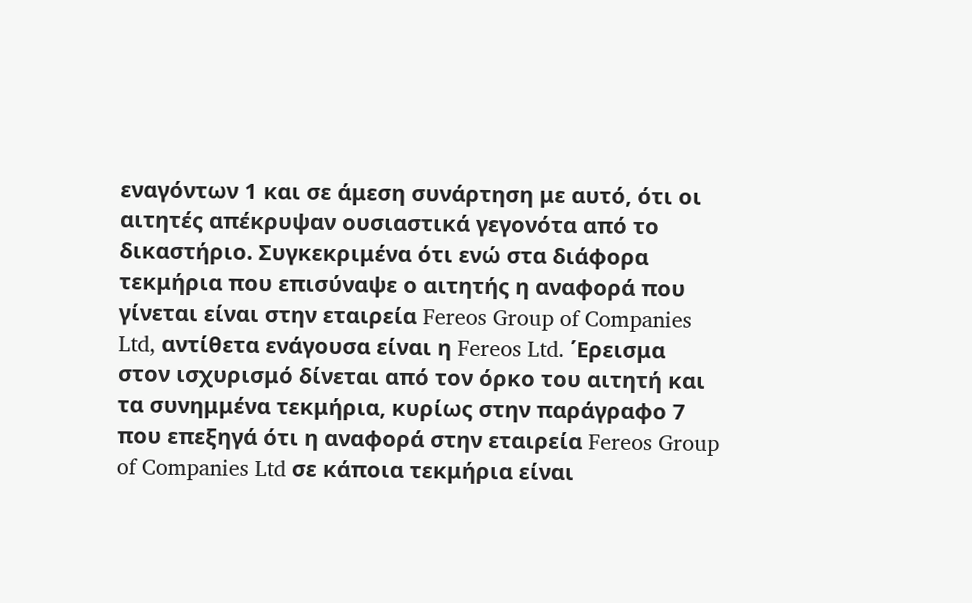εναγόντων 1 και σε άμεση συνάρτηση με αυτό, ότι οι αιτητές απέκρυψαν ουσιαστικά γεγονότα από το δικαστήριο. Συγκεκριμένα ότι ενώ στα διάφορα τεκμήρια που επισύναψε ο αιτητής η αναφορά που γίνεται είναι στην εταιρεία Fereos Group of Companies Ltd, αντίθετα ενάγουσα είναι η Fereos Ltd. ΄Ερεισμα στον ισχυρισμό δίνεται από τον όρκο του αιτητή και τα συνημμένα τεκμήρια, κυρίως στην παράγραφο 7 που επεξηγά ότι η αναφορά στην εταιρεία Fereos Group of Companies Ltd σε κάποια τεκμήρια είναι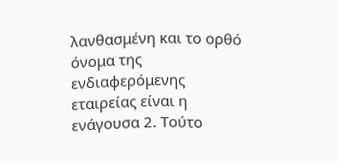λανθασμένη και το ορθό όνομα της ενδιαφερόμενης εταιρείας είναι η ενάγουσα 2. Τούτο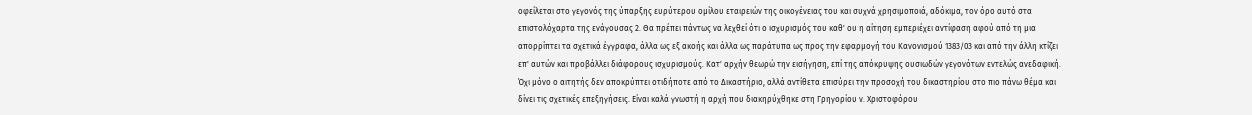οφείλεται στο γεγονός της ύπαρξης ευρύτερου ομίλου εταιρειών της οικογένειας του και συχνά χρησιμοποιά, αδόκιμα, τον όρο αυτό στα επιστολόχαρτα της ενάγουσας 2. Θα πρέπει πάντως να λεχθεί ότι ο ισχυρισμός του καθ' ου η αίτηση εμπεριέχει αντίφαση αφού από τη μια απορρίπτει τα σχετικά έγγραφα, άλλα ως εξ ακοής και άλλα ως παράτυπα ως προς την εφαρμογή του Κανονισμού 1383/03 και από την άλλη κτίζει επ' αυτών και προβάλλει διάφορους ισχυρισμούς. Κατ' αρχήν θεωρώ την εισήγηση, επί της απόκρυψης ουσιωδών γεγονότων εντελώς ανεδαφική. Όχι μόνο ο αιτητής δεν αποκρύπτει οτιδήποτε από το Δικαστήριο, αλλά αντίθετα επισύρει την προσοχή του δικαστηρίου στο πιο πάνω θέμα και δίνει τις σχετικές επεξηγήσεις. Είναι καλά γνωστή η αρχή που διακηρύχθηκε στη Γρηγορίου ν. Χριστοφόρου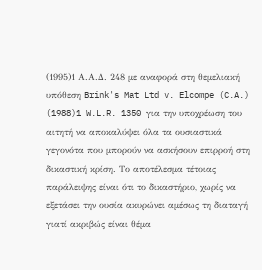(1995)1 Α.Α.Δ. 248 με αναφορά στη θεμελιακή υπόθεση Brink's Mat Ltd v. Elcompe (C.A.)
(1988)1 W.L.R. 1350 για την υποχρέωση του αιτητή να αποκαλύψει όλα τα ουσιαστικά γεγονότα που μπορούν να ασκήσουν επιρροή στη δικαστική κρίση. Το αποτέλεσμα τέτοιας παράλειψης είναι ότι το δικαστήριο, χωρίς να εξετάσει την ουσία ακυρώνει αμέσως τη διαταγή γιατί ακριβώς είναι θέμα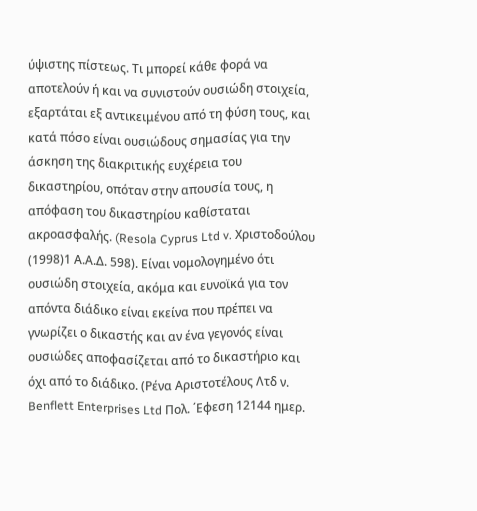ύψιστης πίστεως. Τι μπορεί κάθε φορά να αποτελούν ή και να συνιστούν ουσιώδη στοιχεία, εξαρτάται εξ αντικειμένου από τη φύση τους, και κατά πόσο είναι ουσιώδους σημασίας για την άσκηση της διακριτικής ευχέρεια του δικαστηρίου, οπόταν στην απουσία τους, η απόφαση του δικαστηρίου καθίσταται ακροασφαλής. (Resola Cyprus Ltd v. Xριστοδούλου
(1998)1 Α.Α.Δ. 598). Είναι νομολογημένο ότι ουσιώδη στοιχεία, ακόμα και ευνοϊκά για τον απόντα διάδικο είναι εκείνα που πρέπει να γνωρίζει ο δικαστής και αν ένα γεγονός είναι ουσιώδες αποφασίζεται από το δικαστήριο και όχι από το διάδικο. (Ρένα Αριστοτέλους Λτδ ν. Benflett Enterprises Ltd Πολ. ΄Εφεση 12144 ημερ.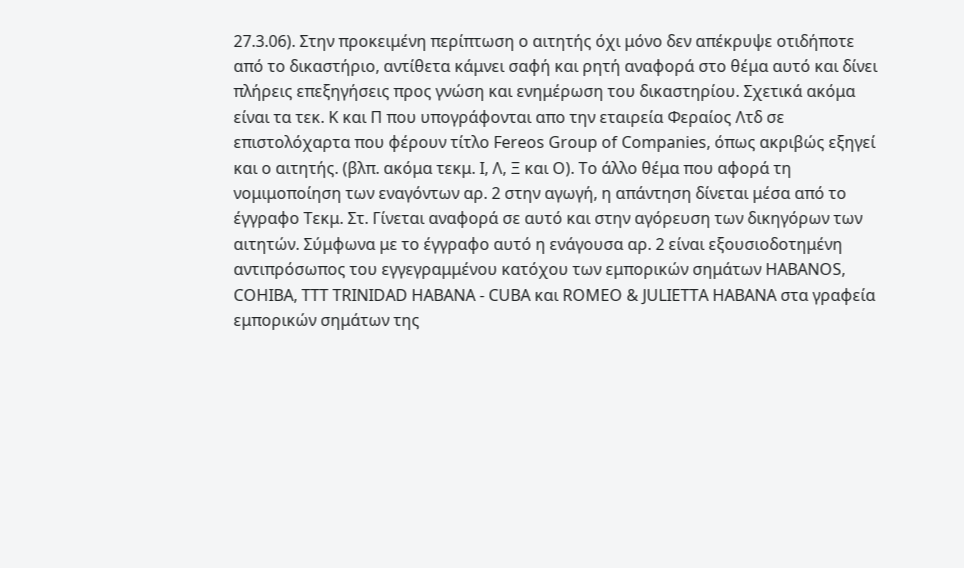27.3.06). Στην προκειμένη περίπτωση ο αιτητής όχι μόνο δεν απέκρυψε οτιδήποτε από το δικαστήριο, αντίθετα κάμνει σαφή και ρητή αναφορά στο θέμα αυτό και δίνει πλήρεις επεξηγήσεις προς γνώση και ενημέρωση του δικαστηρίου. Σχετικά ακόμα είναι τα τεκ. Κ και Π που υπογράφονται απο την εταιρεία Φεραίος Λτδ σε επιστολόχαρτα που φέρουν τίτλο Fereos Group of Companies, όπως ακριβώς εξηγεί και ο αιτητής. (βλπ. ακόμα τεκμ. Ι, Λ, Ξ και Ο). Το άλλο θέμα που αφορά τη νομιμοποίηση των εναγόντων αρ. 2 στην αγωγή, η απάντηση δίνεται μέσα από το έγγραφο Τεκμ. Στ. Γίνεται αναφορά σε αυτό και στην αγόρευση των δικηγόρων των αιτητών. Σύμφωνα με το έγγραφο αυτό η ενάγουσα αρ. 2 είναι εξουσιοδοτημένη αντιπρόσωπος του εγγεγραμμένου κατόχου των εμπορικών σημάτων HABANOS, COHIBA, TTT TRINIDAD HABANA - CUBA και ROMEO & JULIETTA HABANA στα γραφεία εμπορικών σημάτων της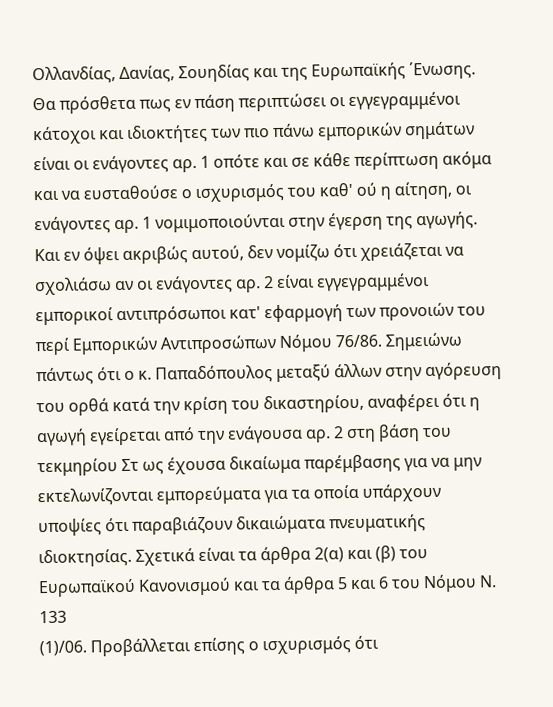Ολλανδίας, Δανίας, Σουηδίας και της Ευρωπαϊκής ΄Ενωσης. Θα πρόσθετα πως εν πάση περιπτώσει οι εγγεγραμμένοι κάτοχοι και ιδιοκτήτες των πιο πάνω εμπορικών σημάτων είναι οι ενάγοντες αρ. 1 οπότε και σε κάθε περίπτωση ακόμα και να ευσταθούσε ο ισχυρισμός του καθ' ού η αίτηση, οι ενάγοντες αρ. 1 νομιμοποιούνται στην έγερση της αγωγής. Και εν όψει ακριβώς αυτού, δεν νομίζω ότι χρειάζεται να σχολιάσω αν οι ενάγοντες αρ. 2 είναι εγγεγραμμένοι εμπορικοί αντιπρόσωποι κατ' εφαρμογή των προνοιών του περί Εμπορικών Αντιπροσώπων Νόμου 76/86. Σημειώνω πάντως ότι ο κ. Παπαδόπουλος μεταξύ άλλων στην αγόρευση του ορθά κατά την κρίση του δικαστηρίου, αναφέρει ότι η αγωγή εγείρεται από την ενάγουσα αρ. 2 στη βάση του τεκμηρίου Στ ως έχουσα δικαίωμα παρέμβασης για να μην εκτελωνίζονται εμπορεύματα για τα οποία υπάρχουν υποψίες ότι παραβιάζουν δικαιώματα πνευματικής ιδιοκτησίας. Σχετικά είναι τα άρθρα 2(α) και (β) του Ευρωπαϊκού Κανονισμού και τα άρθρα 5 και 6 του Νόμου Ν. 133
(1)/06. Προβάλλεται επίσης ο ισχυρισμός ότι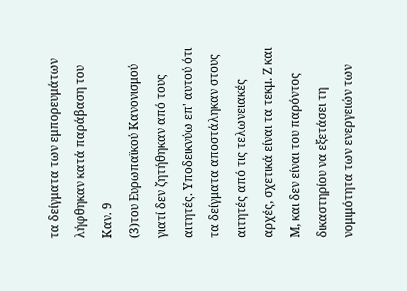τα δείγματα των εμπορευμάτων λήφθηκαν κατά παράβαση του Καν. 9
(3)του Ευρωπαϊκού Κανονισμού γιατί δεν ζητήθηκαν από τους αιτητές. Υποδεικνύω επ' αυτού ότι τα δείγματα αποστάληκαν στους αιτητές από τις τελωνειακές αρχές, σχετικά είναι τα τεκμ. Ζ και Μ, και δεν είναι του παρόντος δικαστηρίου να εξετάσει τη νομιμότητα των ενεργειών των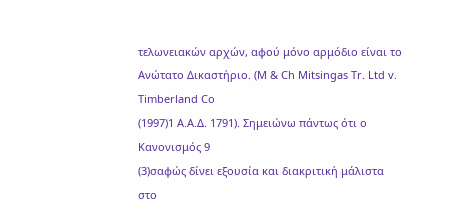τελωνειακών αρχών, αφού μόνο αρμόδιο είναι το Ανώτατο Δικαστήριο. (Μ & Ch Mitsingas Tr. Ltd v. Timberland Co
(1997)1 A.A.Δ. 1791). Σημειώνω πάντως ότι ο Κανονισμός 9
(3)σαφώς δίνει εξουσία και διακριτική μάλιστα στο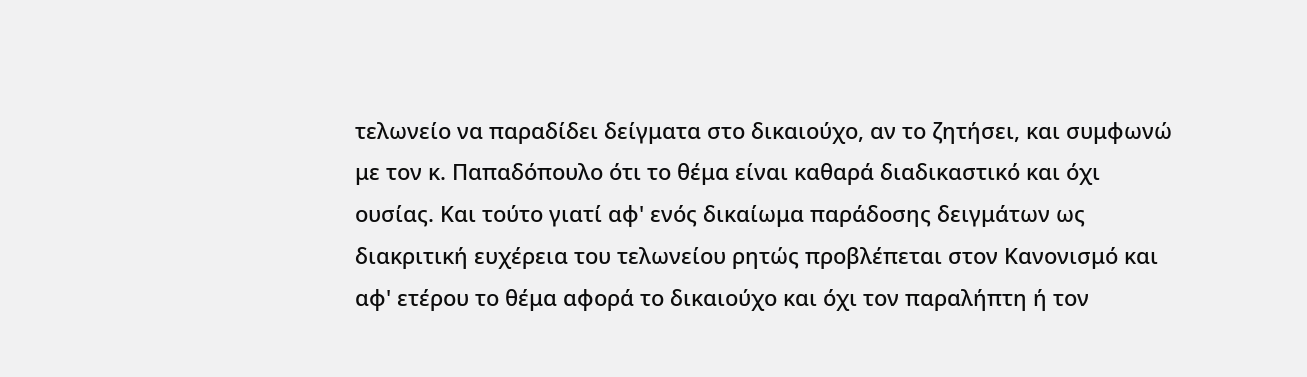τελωνείο να παραδίδει δείγματα στο δικαιούχο, αν το ζητήσει, και συμφωνώ με τον κ. Παπαδόπουλο ότι το θέμα είναι καθαρά διαδικαστικό και όχι ουσίας. Και τούτο γιατί αφ' ενός δικαίωμα παράδοσης δειγμάτων ως διακριτική ευχέρεια του τελωνείου ρητώς προβλέπεται στον Κανονισμό και αφ' ετέρου το θέμα αφορά το δικαιούχο και όχι τον παραλήπτη ή τον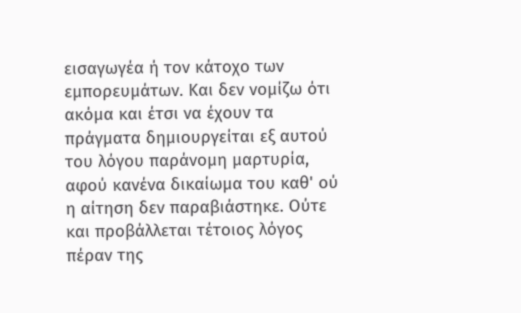εισαγωγέα ή τον κάτοχο των εμπορευμάτων. Και δεν νομίζω ότι ακόμα και έτσι να έχουν τα πράγματα δημιουργείται εξ αυτού του λόγου παράνομη μαρτυρία, αφού κανένα δικαίωμα του καθ' ού η αίτηση δεν παραβιάστηκε. Ούτε και προβάλλεται τέτοιος λόγος πέραν της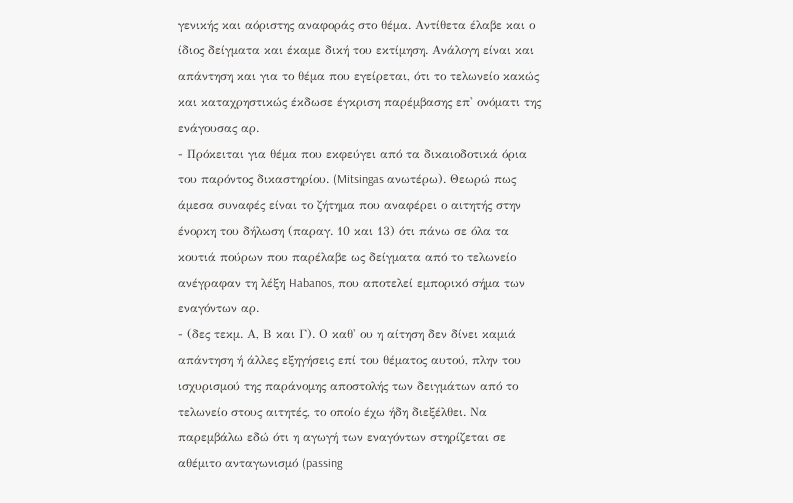γενικής και αόριστης αναφοράς στο θέμα. Αντίθετα έλαβε και ο ίδιος δείγματα και έκαμε δική του εκτίμηση. Ανάλογη είναι και απάντηση και για το θέμα που εγείρεται, ότι το τελωνείο κακώς και καταχρηστικώς έκδωσε έγκριση παρέμβασης επ' ονόματι της ενάγουσας αρ.
- Πρόκειται για θέμα που εκφεύγει από τα δικαιοδοτικά όρια του παρόντος δικαστηρίου. (Mitsingas ανωτέρω). Θεωρώ πως άμεσα συναφές είναι το ζήτημα που αναφέρει ο αιτητής στην ένορκη του δήλωση (παραγ. 10 και 13) ότι πάνω σε όλα τα κουτιά πούρων που παρέλαβε ως δείγματα από το τελωνείο ανέγραφαν τη λέξη Habanos, που αποτελεί εμπορικό σήμα των εναγόντων αρ.
- (δες τεκμ. Α, Β και Γ). Ο καθ' ου η αίτηση δεν δίνει καμιά απάντηση ή άλλες εξηγήσεις επί του θέματος αυτού, πλην του ισχυρισμού της παράνομης αποστολής των δειγμάτων από το τελωνείο στους αιτητές, το οποίο έχω ήδη διεξέλθει. Να παρεμβάλω εδώ ότι η αγωγή των εναγόντων στηρίζεται σε αθέμιτο ανταγωνισμό (passing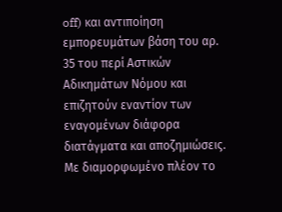off) και αντιποίηση εμπορευμάτων βάση του αρ. 35 του περί Αστικών Αδικημάτων Νόμου και επιζητούν εναντίον των εναγομένων διάφορα διατάγματα και αποζημιώσεις. Με διαμορφωμένο πλέον το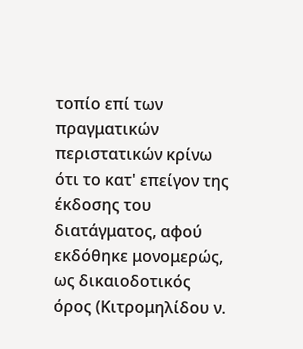τοπίο επί των πραγματικών περιστατικών κρίνω ότι το κατ' επείγον της έκδοσης του διατάγματος, αφού εκδόθηκε μονομερώς, ως δικαιοδοτικός όρος (Κιτρομηλίδου ν.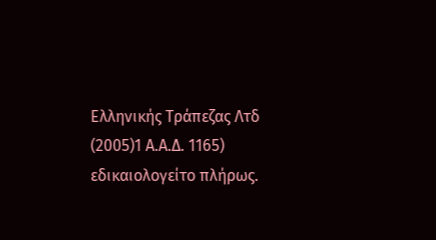Ελληνικής Τράπεζας Λτδ
(2005)1 Α.Α.Δ. 1165) εδικαιολογείτο πλήρως.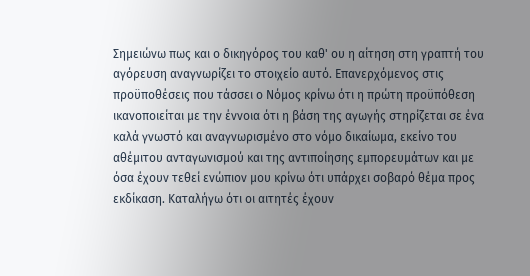Σημειώνω πως και ο δικηγόρος του καθ' ου η αίτηση στη γραπτή του αγόρευση αναγνωρίζει το στοιχείο αυτό. Επανερχόμενος στις προϋποθέσεις που τάσσει ο Νόμος κρίνω ότι η πρώτη προϋπόθεση ικανοποιείται με την έννοια ότι η βάση της αγωγής στηρίζεται σε ένα καλά γνωστό και αναγνωρισμένο στο νόμο δικαίωμα, εκείνο του αθέμιτου ανταγωνισμού και της αντιποίησης εμπορευμάτων και με όσα έχουν τεθεί ενώπιον μου κρίνω ότι υπάρχει σοβαρό θέμα προς εκδίκαση. Καταλήγω ότι οι αιτητές έχουν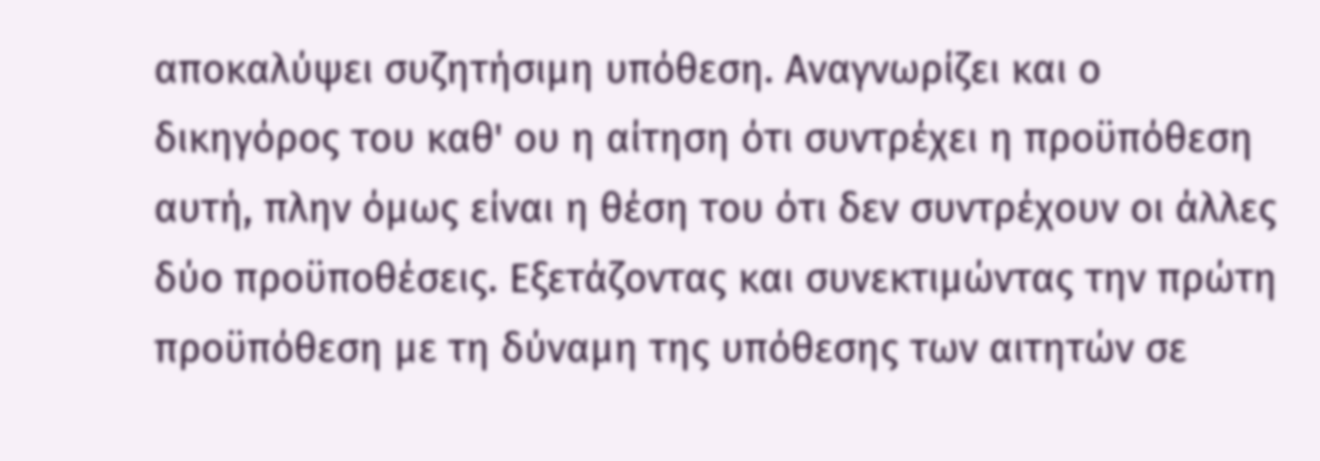αποκαλύψει συζητήσιμη υπόθεση. Αναγνωρίζει και ο δικηγόρος του καθ' ου η αίτηση ότι συντρέχει η προϋπόθεση αυτή, πλην όμως είναι η θέση του ότι δεν συντρέχουν οι άλλες δύο προϋποθέσεις. Εξετάζοντας και συνεκτιμώντας την πρώτη προϋπόθεση με τη δύναμη της υπόθεσης των αιτητών σε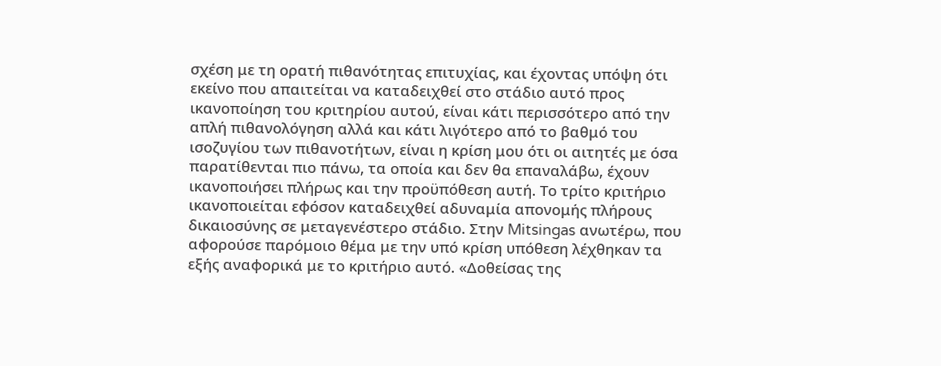σχέση με τη ορατή πιθανότητας επιτυχίας, και έχοντας υπόψη ότι εκείνο που απαιτείται να καταδειχθεί στο στάδιο αυτό προς ικανοποίηση του κριτηρίου αυτού, είναι κάτι περισσότερο από την απλή πιθανολόγηση αλλά και κάτι λιγότερο από το βαθμό του ισοζυγίου των πιθανοτήτων, είναι η κρίση μου ότι οι αιτητές με όσα παρατίθενται πιο πάνω, τα οποία και δεν θα επαναλάβω, έχουν ικανοποιήσει πλήρως και την προϋπόθεση αυτή. Το τρίτο κριτήριο ικανοποιείται εφόσον καταδειχθεί αδυναμία απονομής πλήρους δικαιοσύνης σε μεταγενέστερο στάδιο. Στην Mitsingas ανωτέρω, που αφορούσε παρόμοιο θέμα με την υπό κρίση υπόθεση λέχθηκαν τα εξής αναφορικά με το κριτήριο αυτό. «Δοθείσας της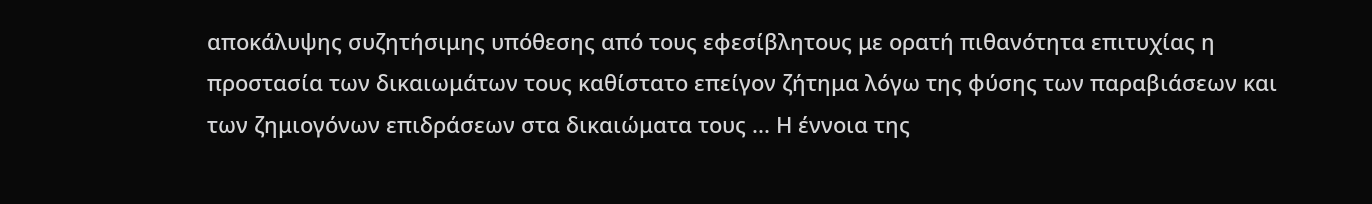αποκάλυψης συζητήσιμης υπόθεσης από τους εφεσίβλητους με ορατή πιθανότητα επιτυχίας η προστασία των δικαιωμάτων τους καθίστατο επείγον ζήτημα λόγω της φύσης των παραβιάσεων και των ζημιογόνων επιδράσεων στα δικαιώματα τους ... Η έννοια της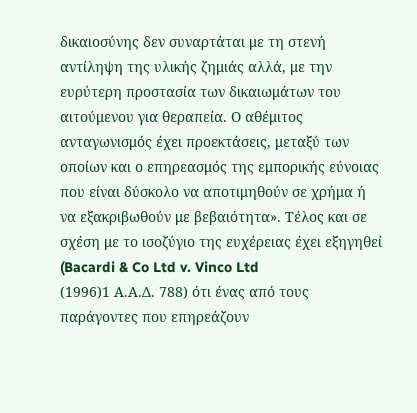δικαιοσύνης δεν συναρτάται με τη στενή αντίληψη της υλικής ζημιάς αλλά, με την ευρύτερη προστασία των δικαιωμάτων του αιτούμενου για θεραπεία. Ο αθέμιτος ανταγωνισμός έχει προεκτάσεις, μεταξύ των οποίων και ο επηρεασμός της εμπορικής εύνοιας που είναι δύσκολο να αποτιμηθούν σε χρήμα ή να εξακριβωθούν με βεβαιότητα». Τέλος και σε σχέση με το ισοζύγιο της ευχέρειας έχει εξηγηθεί (Bacardi & Co Ltd v. Vinco Ltd
(1996)1 Α.Α.Δ. 788) ότι ένας από τους παράγοντες που επηρεάζουν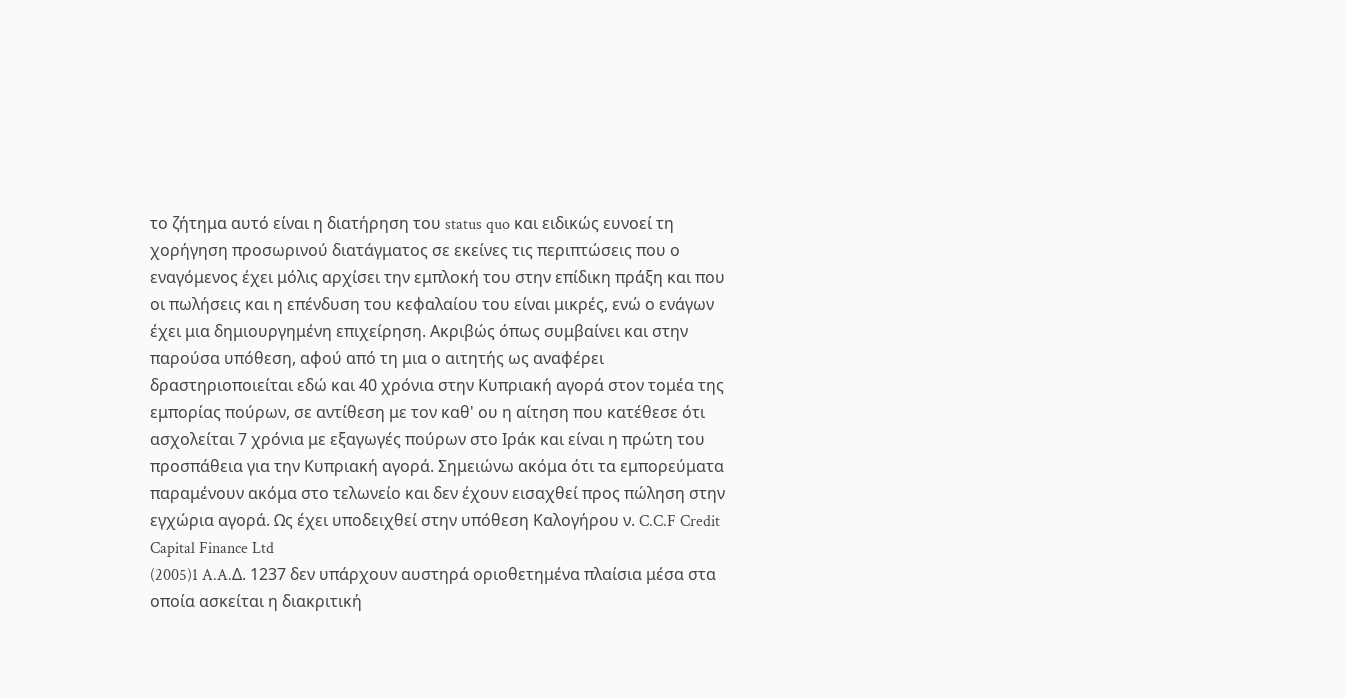το ζήτημα αυτό είναι η διατήρηση του status quo και ειδικώς ευνοεί τη χορήγηση προσωρινού διατάγματος σε εκείνες τις περιπτώσεις που ο εναγόμενος έχει μόλις αρχίσει την εμπλοκή του στην επίδικη πράξη και που οι πωλήσεις και η επένδυση του κεφαλαίου του είναι μικρές, ενώ ο ενάγων έχει μια δημιουργημένη επιχείρηση. Ακριβώς όπως συμβαίνει και στην παρούσα υπόθεση, αφού από τη μια ο αιτητής ως αναφέρει δραστηριοποιείται εδώ και 40 χρόνια στην Κυπριακή αγορά στον τομέα της εμπορίας πούρων, σε αντίθεση με τον καθ' ου η αίτηση που κατέθεσε ότι ασχολείται 7 χρόνια με εξαγωγές πούρων στο Ιράκ και είναι η πρώτη του προσπάθεια για την Κυπριακή αγορά. Σημειώνω ακόμα ότι τα εμπορεύματα παραμένουν ακόμα στο τελωνείο και δεν έχουν εισαχθεί προς πώληση στην εγχώρια αγορά. Ως έχει υποδειχθεί στην υπόθεση Καλογήρου ν. C.C.F Credit Capital Finance Ltd
(2005)1 A.A.Δ. 1237 δεν υπάρχουν αυστηρά οριοθετημένα πλαίσια μέσα στα οποία ασκείται η διακριτική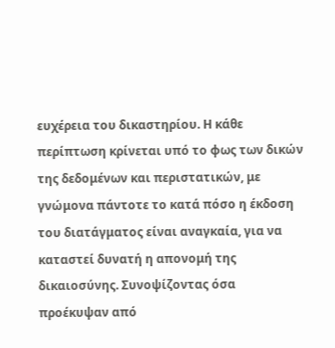ευχέρεια του δικαστηρίου. Η κάθε περίπτωση κρίνεται υπό το φως των δικών της δεδομένων και περιστατικών, με γνώμονα πάντοτε το κατά πόσο η έκδοση του διατάγματος είναι αναγκαία, για να καταστεί δυνατή η απονομή της δικαιοσύνης. Συνοψίζοντας όσα προέκυψαν από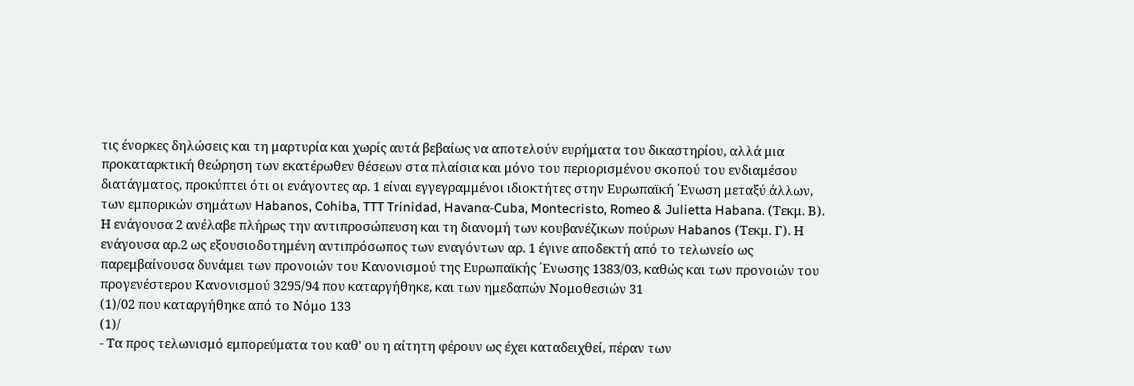τις ένορκες δηλώσεις και τη μαρτυρία και χωρίς αυτά βεβαίως να αποτελούν ευρήματα του δικαστηρίου, αλλά μια προκαταρκτική θεώρηση των εκατέρωθεν θέσεων στα πλαίσια και μόνο του περιορισμένου σκοπού του ενδιαμέσου διατάγματος, προκύπτει ότι οι ενάγοντες αρ. 1 είναι εγγεγραμμένοι ιδιοκτήτες στην Ευρωπαϊκή ΄Ενωση μεταξύ άλλων, των εμπορικών σημάτων Habanos, Cohiba, TTT Trinidad, Havanα-Cuba, Montecristo, Romeo & Julietta Habana. (Τεκμ. Β). Η ενάγουσα 2 ανέλαβε πλήρως την αντιπροσώπευση και τη διανομή των κουβανέζικων πούρων Habanos (Τεκμ. Γ). Η ενάγουσα αρ.2 ως εξουσιοδοτημένη αντιπρόσωπος των εναγόντων αρ. 1 έγινε αποδεκτή από το τελωνείο ως παρεμβαίνουσα δυνάμει των προνοιών του Κανονισμού της Ευρωπαϊκής ΄Ενωσης 1383/03, καθώς και των προνοιών του προγενέστερου Κανονισμού 3295/94 που καταργήθηκε, και των ημεδαπών Νομοθεσιών 31
(1)/02 που καταργήθηκε από το Νόμο 133
(1)/
- Τα προς τελωνισμό εμπορεύματα του καθ' ου η αίτητη φέρουν ως έχει καταδειχθεί, πέραν των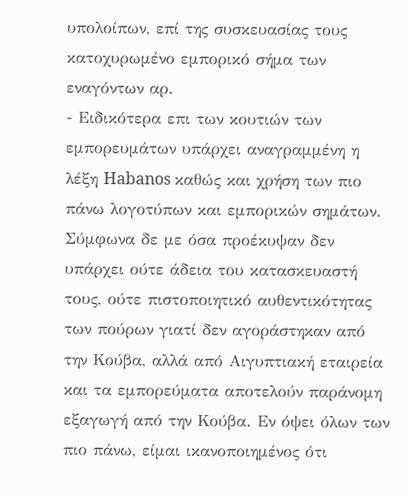υπολοίπων, επί της συσκευασίας τους κατοχυρωμένο εμπορικό σήμα των εναγόντων αρ.
- Ειδικότερα επι των κουτιών των εμπορευμάτων υπάρχει αναγραμμένη η λέξη Habanos καθώς και χρήση των πιο πάνω λογοτύπων και εμπορικών σημάτων. Σύμφωνα δε με όσα προέκυψαν δεν υπάρχει ούτε άδεια του κατασκευαστή τους, ούτε πιστοποιητικό αυθεντικότητας των πούρων γιατί δεν αγοράστηκαν από την Κούβα, αλλά από Αιγυπτιακή εταιρεία και τα εμπορεύματα αποτελούν παράνομη εξαγωγή από την Κούβα. Εν όψει όλων των πιο πάνω, είμαι ικανοποιημένος ότι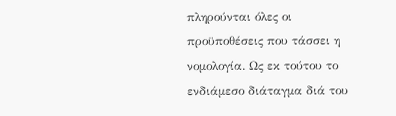πληρούνται όλες οι προϋποθέσεις που τάσσει η νομολογία. Ως εκ τούτου το ενδιάμεσο διάταγμα διά του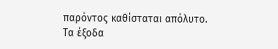παρόντος καθίσταται απόλυτο. Τα έξοδα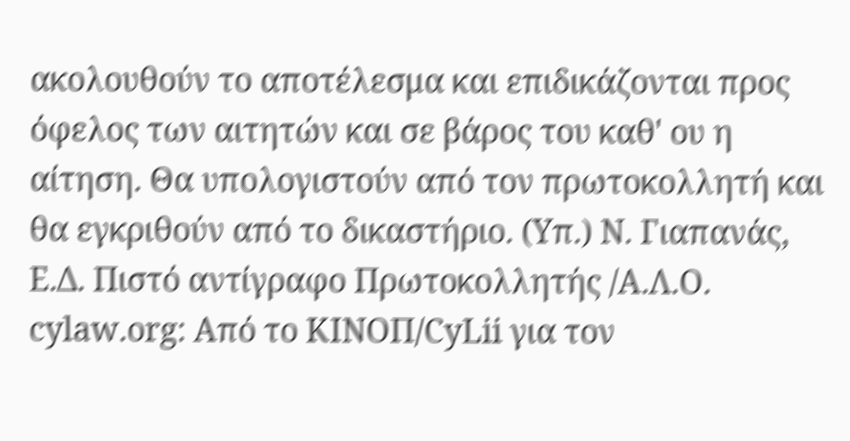ακολουθούν το αποτέλεσμα και επιδικάζονται προς όφελος των αιτητών και σε βάρος του καθ' ου η αίτηση. Θα υπολογιστούν από τον πρωτοκολλητή και θα εγκριθούν από το δικαστήριο. (Υπ.) Ν. Γιαπανάς, Ε.Δ. Πιστό αντίγραφο Πρωτοκολλητής /Α.Λ.Ο. cylaw.org: Από το ΚΙΝOΠ/CyLii για τον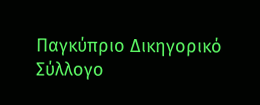Παγκύπριο Δικηγορικό Σύλλογο